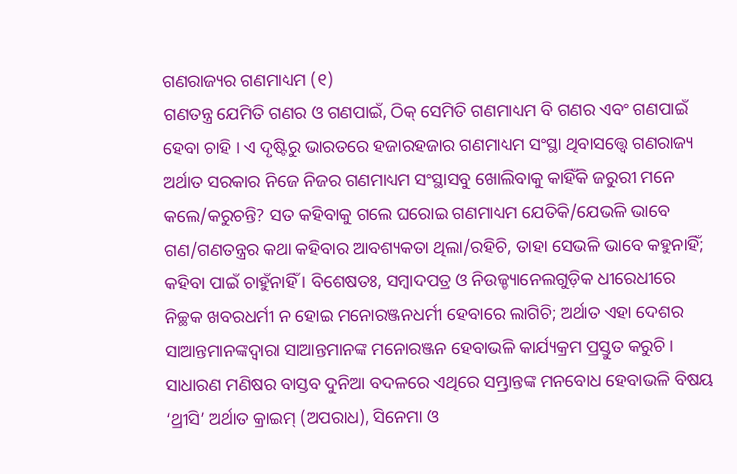ଗଣରାଜ୍ୟର ଗଣମାଧ୍ୟମ (୧)
ଗଣତନ୍ତ୍ର ଯେମିତି ଗଣର ଓ ଗଣପାଇଁ, ଠିକ୍ ସେମିତି ଗଣମାଧ୍ୟମ ବି ଗଣର ଏବଂ ଗଣପାଇଁ ହେବା ଚାହି । ଏ ଦୃଷ୍ଟିରୁ ଭାରତରେ ହଜାରହଜାର ଗଣମାଧ୍ୟମ ସଂସ୍ଥା ଥିବାସତ୍ତ୍ୱେ ଗଣରାଜ୍ୟ ଅର୍ଥାତ ସରକାର ନିଜେ ନିଜର ଗଣମାଧ୍ୟମ ସଂସ୍ଥାସବୁ ଖୋଲିବାକୁ କାହିଁକି ଜରୁରୀ ମନେ କଲେ/କରୁଚନ୍ତି? ସତ କହିବାକୁ ଗଲେ ଘରୋଇ ଗଣମାଧ୍ୟମ ଯେତିକି/ଯେଭଳି ଭାବେ ଗଣ/ଗଣତନ୍ତ୍ରର କଥା କହିବାର ଆବଶ୍ୟକତା ଥିଲା/ରହିଚି, ତାହା ସେଭଳି ଭାବେ କହୁନାହିଁ; କହିବା ପାଇଁ ଚାହୁଁନାହିଁ । ବିଶେଷତଃ, ସମ୍ବାଦପତ୍ର ଓ ନିଉଜ୍ଚ୍ୟାନେଲଗୁଡ଼ିକ ଧୀରେଧୀରେ ନିଚ୍ଛକ ଖବରଧର୍ମୀ ନ ହୋଇ ମନୋରଞ୍ଜନଧର୍ମୀ ହେବାରେ ଲାଗିଚି; ଅର୍ଥାତ ଏହା ଦେଶର ସାଆନ୍ତମାନଙ୍କଦ୍ୱାରା ସାଆନ୍ତମାନଙ୍କ ମନୋରଞ୍ଜନ ହେବାଭଳି କାର୍ଯ୍ୟକ୍ରମ ପ୍ରସ୍ତୁତ କରୁଚି । ସାଧାରଣ ମଣିଷର ବାସ୍ତବ ଦୁନିଆ ବଦଳରେ ଏଥିରେ ସମ୍ଭ୍ରାନ୍ତଙ୍କ ମନବୋଧ ହେବାଭଳି ବିଷୟ ‘ଥ୍ରୀସି’ ଅର୍ଥାତ କ୍ରାଇମ୍ (ଅପରାଧ), ସିନେମା ଓ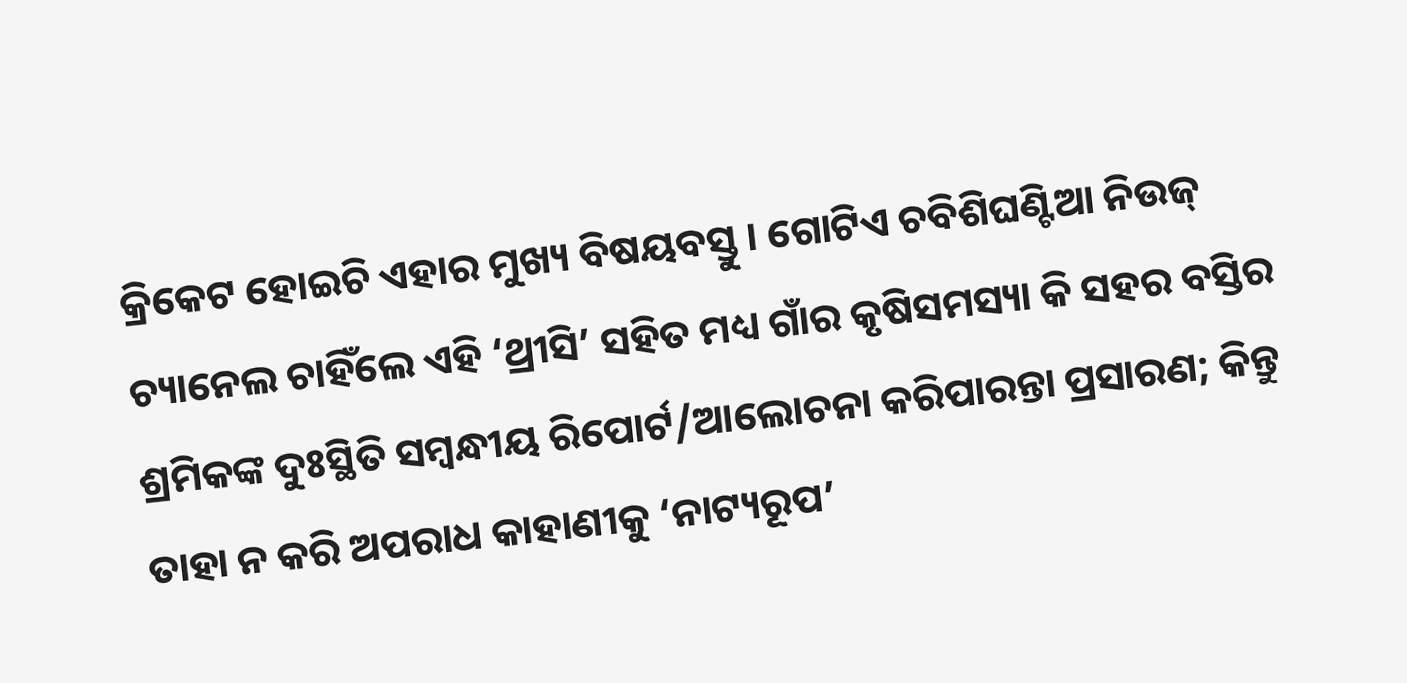କ୍ରିକେଟ ହୋଇଚି ଏହାର ମୁଖ୍ୟ ବିଷୟବସ୍ତୁ । ଗୋଟିଏ ଚବିଶିଘଣ୍ଟିଆ ନିଉଜ୍ ଚ୍ୟାନେଲ ଚାହିଁଲେ ଏହି ‘ଥ୍ରୀସି’ ସହିତ ମଧ୍ୟ ଗାଁର କୃଷିସମସ୍ୟା କି ସହର ବସ୍ତିର ଶ୍ରମିକଙ୍କ ଦୁଃସ୍ଥିତି ସମ୍ବନ୍ଧୀୟ ରିପୋର୍ଟ/ଆଲୋଚନା କରିପାରନ୍ତା ପ୍ରସାରଣ; କିନ୍ତୁ ତାହା ନ କରି ଅପରାଧ କାହାଣୀକୁ ‘ନାଟ୍ୟରୂପ’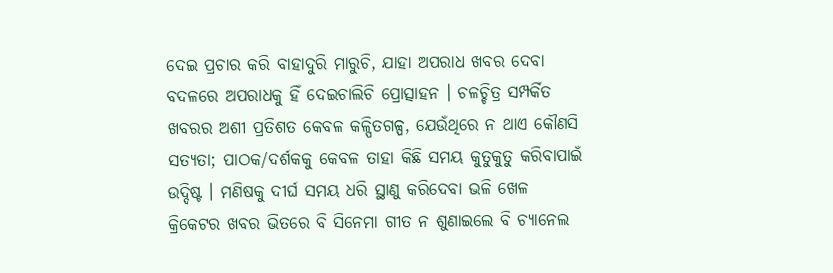ଦେଇ ପ୍ରଚାର କରି ବାହାଦୁରି ମାରୁଚି, ଯାହା ଅପରାଧ ଖବର ଦେବା ବଦଳରେ ଅପରାଧକୁ ହିଁ ଦେଇଚାଲିଚି ପ୍ରୋତ୍ସାହନ । ଚଳଚ୍ଚିତ୍ର ସମ୍ପର୍କିତ ଖବରର ଅଶୀ ପ୍ରତିଶତ କେବଳ କଳ୍ପିତଗଳ୍ପ, ଯେଉଁଥିରେ ନ ଥାଏ କୌଣସି ସତ୍ୟତା; ପାଠକ/ଦର୍ଶକକୁ କେବଳ ତାହା କିଛି ସମୟ କୁତୁକୁତୁ କରିବାପାଇଁ ଉଦ୍ଦିଷ୍ଟ । ମଣିଷକୁ ଦୀର୍ଘ ସମୟ ଧରି ସ୍ଥାଣୁ କରିଦେବା ଭଳି ଖେଳ କ୍ରିକେଟର ଖବର ଭିତରେ ବି ସିନେମା ଗୀତ ନ ଶୁଣାଇଲେ ବି ଚ୍ୟାନେଲ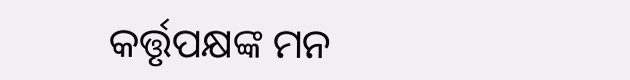କର୍ତ୍ତୃପକ୍ଷଙ୍କ ମନ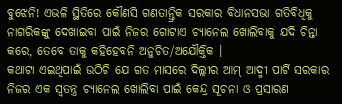ବୁଝେନି! ଏଭଳି ସ୍ଥିତିରେ କୌଣସି ଗଣତାନ୍ତ୍ରିକ ସରକାର ବିଧାନସଭା ଗତିବିଧିକୁ ନାଗରିକଙ୍କୁ ଦେଖାଇବା ପାଇଁ ନିଜର ଗୋଟାଏ ଚ୍ୟାନେଲ ଖୋଲିବାକୁ ଯଦି ଚିନ୍ତା କରେ, ତେବେ ତାକୁ କହିହେବନି ଅନୁଚିତ/ଅଯୌକ୍ତିକ ।
କଥାଟା ଏଇଥିପାଇଁ ଉଠିଚି ଯେ ଗତ ମାସରେ ଦିଲ୍ଲୀର ଆମ୍ ଆଦ୍ମୀ ପାର୍ଟି ସରକାର ନିଜର ଏକ ସ୍ୱତନ୍ତ୍ର ଚ୍ୟାନେଲ ଖୋଲିବା ପାଇଁ କେନ୍ଦ୍ର ସୂଚନା ଓ ପ୍ରସାରଣ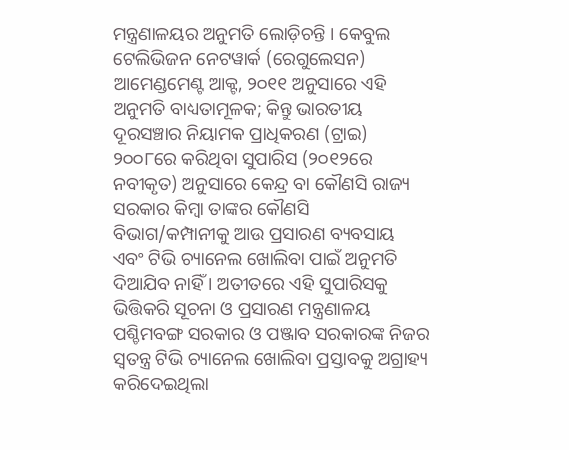ମନ୍ତ୍ରଣାଳୟର ଅନୁମତି ଲୋଡ଼ିଚନ୍ତି । କେବୁଲ ଟେଲିଭିଜନ ନେଟୱାର୍କ (ରେଗୁଲେସନ) ଆମେଣ୍ଡମେଣ୍ଟ ଆକ୍ଟ, ୨୦୧୧ ଅନୁସାରେ ଏହି ଅନୁମତି ବାଧ୍ୟତାମୂଳକ; କିନ୍ତୁ ଭାରତୀୟ ଦୂରସଞ୍ଚାର ନିୟାମକ ପ୍ରାଧିକରଣ (ଟ୍ରାଇ) ୨୦୦୮ରେ କରିଥିବା ସୁପାରିସ (୨୦୧୨ରେ ନବୀକୃତ) ଅନୁସାରେ କେନ୍ଦ୍ର ବା କୌଣସି ରାଜ୍ୟ ସରକାର କିମ୍ବା ତାଙ୍କର କୌଣସି ବିଭାଗ/କମ୍ପାନୀକୁ ଆଉ ପ୍ରସାରଣ ବ୍ୟବସାୟ ଏବଂ ଟିଭି ଚ୍ୟାନେଲ ଖୋଲିବା ପାଇଁ ଅନୁମତି ଦିଆଯିବ ନାହିଁ । ଅତୀତରେ ଏହି ସୁପାରିସକୁ ଭିତ୍ତିକରି ସୂଚନା ଓ ପ୍ରସାରଣ ମନ୍ତ୍ରଣାଳୟ ପଶ୍ଚିମବଙ୍ଗ ସରକାର ଓ ପଞ୍ଜାବ ସରକାରଙ୍କ ନିଜର ସ୍ୱତନ୍ତ୍ର ଟିଭି ଚ୍ୟାନେଲ ଖୋଲିବା ପ୍ରସ୍ତାବକୁ ଅଗ୍ରାହ୍ୟ କରିଦେଇଥିଲା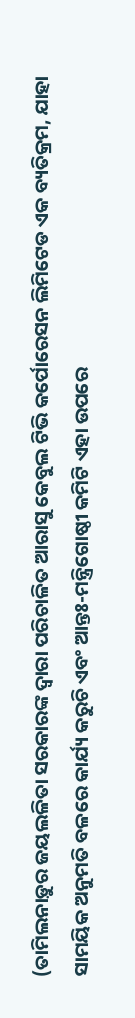(ତାମିଲନାଡ଼ୁର ଜୟଲଳିତା ସରକାରଙ୍କ ଦ୍ୱାରା ପରିଚାଳିତ ଆରାସୁ କେବୁଲ ଟିଭି କର୍ପୋରେସନ ଲିମିଟେଡ ଏକ ବ୍ୟତିକ୍ରମ, ଯାହା ସାମୟିକ ଅନୁମତି ବଳରେ କାର୍ଯ୍ୟ କରୁଚି ଏବଂ ଆନ୍ତଃ-ମନ୍ତ୍ରିଗୋଷ୍ଠୀ କମିଟି ଏହା ଉପରେ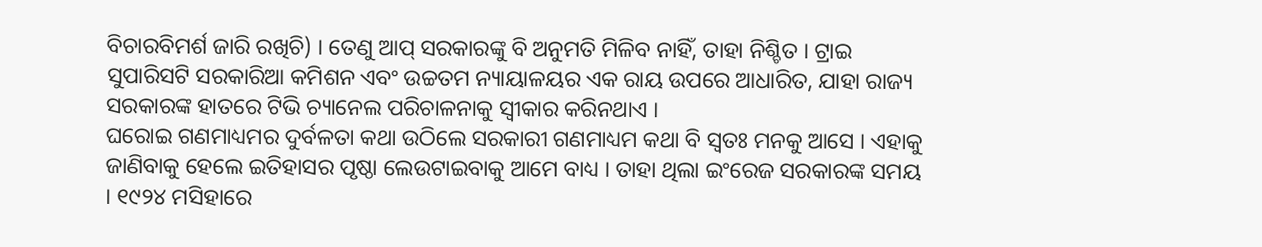ବିଚାରବିମର୍ଶ ଜାରି ରଖିଚି) । ତେଣୁ ଆପ୍ ସରକାରଙ୍କୁ ବି ଅନୁମତି ମିଳିବ ନାହିଁ, ତାହା ନିଶ୍ଚିତ । ଟ୍ରାଇ ସୁପାରିସଟି ସରକାରିଆ କମିଶନ ଏବଂ ଉଚ୍ଚତମ ନ୍ୟାୟାଳୟର ଏକ ରାୟ ଉପରେ ଆଧାରିତ, ଯାହା ରାଜ୍ୟ ସରକାରଙ୍କ ହାତରେ ଟିଭି ଚ୍ୟାନେଲ ପରିଚାଳନାକୁ ସ୍ୱୀକାର କରିନଥାଏ ।
ଘରୋଇ ଗଣମାଧ୍ୟମର ଦୁର୍ବଳତା କଥା ଉଠିଲେ ସରକାରୀ ଗଣମାଧ୍ୟମ କଥା ବି ସ୍ୱତଃ ମନକୁ ଆସେ । ଏହାକୁ ଜାଣିବାକୁ ହେଲେ ଇତିହାସର ପୃଷ୍ଠା ଲେଉଟାଇବାକୁ ଆମେ ବାଧ୍ୟ । ତାହା ଥିଲା ଇଂରେଜ ସରକାରଙ୍କ ସମୟ । ୧୯୨୪ ମସିହାରେ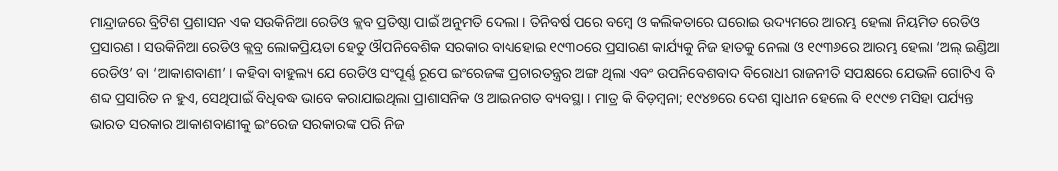ମାନ୍ଦ୍ରାଜରେ ବ୍ରିଟିଶ ପ୍ରଶାସନ ଏକ ସଉକିନିଆ ରେଡିଓ କ୍ଲବ ପ୍ରତିଷ୍ଠା ପାଇଁ ଅନୁମତି ଦେଲା । ତିନିବର୍ଷ ପରେ ବମ୍ବେ ଓ କଲିକତାରେ ଘରୋଇ ଉଦ୍ୟମରେ ଆରମ୍ଭ ହେଲା ନିୟମିତ ରେଡିଓ ପ୍ରସାରଣ । ସଉକିନିଆ ରେଡିଓ କ୍ଲବ୍ର ଲୋକପ୍ରିୟତା ହେତୁ ଔପନିବେଶିକ ସରକାର ବାଧ୍ୟହୋଇ ୧୯୩୦ରେ ପ୍ରସାରଣ କାର୍ଯ୍ୟକୁ ନିଜ ହାତକୁ ନେଲା ଓ ୧୯୩୬ରେ ଆରମ୍ଭ ହେଲା ‘ଅଲ୍ ଇଣ୍ଡିଆ ରେଡିଓ’ ବା ‘ଆକାଶବାଣୀ’ । କହିବା ବାହୁଲ୍ୟ ଯେ ରେଡିଓ ସଂପୂର୍ଣ୍ଣ ରୂପେ ଇଂରେଜଙ୍କ ପ୍ରଚାରତନ୍ତ୍ରର ଅଙ୍ଗ ଥିଲା ଏବଂ ଉପନିବେଶବାଦ ବିରୋଧୀ ରାଜନୀତି ସପକ୍ଷରେ ଯେଭଳି ଗୋଟିଏ ବି ଶବ୍ଦ ପ୍ରସାରିତ ନ ହୁଏ, ସେଥିପାଇଁ ବିଧିବଦ୍ଧ ଭାବେ କରାଯାଇଥିଲା ପ୍ରାଶାସନିକ ଓ ଆଇନଗତ ବ୍ୟବସ୍ଥା । ମାତ୍ର କି ବିଡ଼ମ୍ବନା; ୧୯୪୭ରେ ଦେଶ ସ୍ୱାଧୀନ ହେଲେ ବି ୧୯୯୭ ମସିହା ପର୍ଯ୍ୟନ୍ତ ଭାରତ ସରକାର ଆକାଶବାଣୀକୁ ଇଂରେଜ ସରକାରଙ୍କ ପରି ନିଜ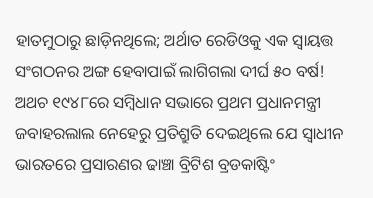ହାତମୁଠାରୁ ଛାଡ଼ିନଥିଲେ; ଅର୍ଥାତ ରେଡିଓକୁ ଏକ ସ୍ୱାୟତ୍ତ ସଂଗଠନର ଅଙ୍ଗ ହେବାପାଇଁ ଲାଗିଗଲା ଦୀର୍ଘ ୫୦ ବର୍ଷ! ଅଥଚ ୧୯୪୮ରେ ସମ୍ବିଧାନ ସଭାରେ ପ୍ରଥମ ପ୍ରଧାନମନ୍ତ୍ରୀ ଜବାହରଲାଲ ନେହେରୁ ପ୍ରତିଶ୍ରୁତି ଦେଇଥିଲେ ଯେ ସ୍ୱାଧୀନ ଭାରତରେ ପ୍ରସାରଣର ଢାଞ୍ଚା ବ୍ରିଟିଶ ବ୍ରଡକାଷ୍ଟିଂ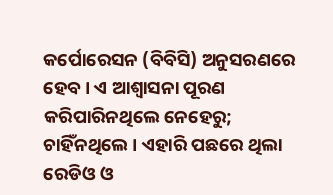କର୍ପୋରେସନ (ବିବିସି) ଅନୁସରଣରେ ହେବ । ଏ ଆଶ୍ୱାସନା ପୂରଣ କରିପାରିନଥିଲେ ନେହେରୁ; ଚାହିଁନଥିଲେ । ଏହାରି ପଛରେ ଥିଲା ରେଡିଓ ଓ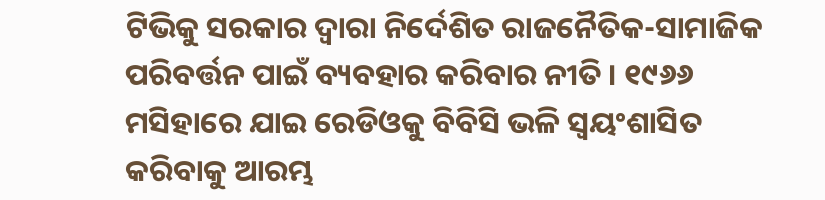ଟିଭିକୁ ସରକାର ଦ୍ୱାରା ନିର୍ଦେଶିତ ରାଜନୈତିକ-ସାମାଜିକ ପରିବର୍ତ୍ତନ ପାଇଁ ବ୍ୟବହାର କରିବାର ନୀତି । ୧୯୬୬ ମସିହାରେ ଯାଇ ରେଡିଓକୁ ବିବିସି ଭଳି ସ୍ୱୟଂଶାସିତ କରିବାକୁ ଆରମ୍ଭ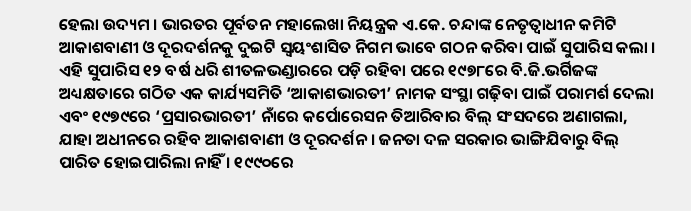ହେଲା ଉଦ୍ୟମ । ଭାରତର ପୂର୍ବତନ ମହାଲେଖା ନିୟନ୍ତ୍ରକ ଏ.କେ. ଚନ୍ଦାଙ୍କ ନେତୃତ୍ୱାଧୀନ କମିଟି ଆକାଶବାଣୀ ଓ ଦୂରଦର୍ଶନକୁ ଦୁଇଟି ସ୍ୱୟଂଶାସିତ ନିଗମ ଭାବେ ଗଠନ କରିବା ପାଇଁ ସୁପାରିସ କଲା । ଏହି ସୁପାରିସ ୧୨ ବର୍ଷ ଧରି ଶୀତଳଭଣ୍ଡାରରେ ପଡ଼ି ରହିବା ପରେ ୧୯୭୮ରେ ବି.ଜି.ଭର୍ଗିଜଙ୍କ ଅଧ୍ୟକ୍ଷତାରେ ଗଠିତ ଏକ କାର୍ଯ୍ୟସମିତି ‘ଆକାଶଭାରତୀ’ ନାମକ ସଂସ୍ଥା ଗଢ଼ିବା ପାଇଁ ପରାମର୍ଶ ଦେଲା ଏବଂ ୧୯୭୯ରେ ‘ପ୍ରସାରଭାରତୀ’ ନାଁରେ କର୍ପୋରେସନ ତିଆରିବାର ବିଲ୍ ସଂସଦରେ ଅଣାଗଲା, ଯାହା ଅଧୀନରେ ରହିବ ଆକାଶବାଣୀ ଓ ଦୂରଦର୍ଶନ । ଜନତା ଦଳ ସରକାର ଭାଙ୍ଗିଯିବାରୁ ବିଲ୍ ପାରିତ ହୋଇପାରିଲା ନାହିଁ । ୧୯୯୦ରେ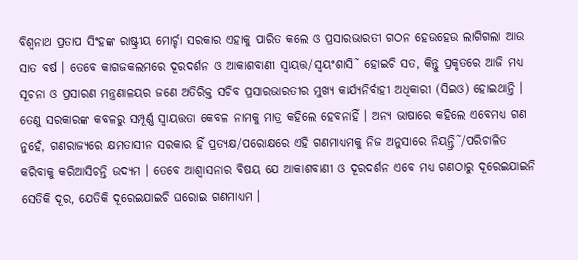ବିଶ୍ୱନାଥ ପ୍ରତାପ ସିଂହଙ୍କ ରାଷ୍ଟ୍ରୀୟ ମୋର୍ଚ୍ଚା ସରକାର ଏହାକୁ ପାରିତ କଲେ ଓ ପ୍ରସାରଭାରତୀ ଗଠନ ହେଉହେଉ ଲାଗିଗଲା ଆଉ ସାତ ବର୍ଷ । ତେବେ କାଗଜକଲମରେ ଦୂରଦର୍ଶନ ଓ ଆକାଶବାଣୀ ସ୍ୱାୟତ୍ତ/ସ୍ୱୟଂଶାସି˜ ହୋଇଚି ସତ, କିନ୍ତୁ ପ୍ରକୃତରେ ଆଜି ମଧ୍ୟ ସୂଚନା ଓ ପ୍ରସାରଣ ମନ୍ତ୍ରଣାଳୟର ଜଣେ ଅତିରିକ୍ତ ସଚିବ ପ୍ରସାରଭାରତୀର ମୁଖ୍ୟ କାର୍ଯ୍ୟନିର୍ବାହୀ ଅଧିକାରୀ (ସିଇଓ) ହୋଇଥାନ୍ତି । ତେଣୁ ସରକାରଙ୍କ କବଳରୁ ସମ୍ପୂର୍ଣ୍ଣ ସ୍ୱାୟତ୍ତତା କେବଳ ନାମକୁ ମାତ୍ର କହିଲେ ହେବନାହିଁ । ଅନ୍ୟ ଭାଷାରେ କହିଲେ ଏବେମଧ୍ୟ ଗଣ ନୁହେଁ, ଗଣରାଜ୍ୟରେ କ୍ଷମତାସୀନ ସରକାର ହିଁ ପ୍ରତ୍ୟକ୍ଷ/ପରୋକ୍ଷରେ ଏହି ଗଣମାଧ୍ୟମକୁ ନିଜ ଅନୁସାରେ ନିୟନ୍ତ୍ରି˜/ପରିଚାଳିତ କରିବାକୁ କରିଆସିଚନ୍ତି ଉଦ୍ୟମ । ତେବେ ଆଶ୍ୱାସନାର ବିଷୟ ଯେ ଆକାଶବାଣୀ ଓ ଦୂରଦର୍ଶନ ଏବେ ମଧ୍ୟ ଗଣଠାରୁ ଦୂରେଇଯାଇନି ସେତିକି ଦୂର, ଯେତିକି ଦୂରେଇଯାଇଚି ଘରୋଇ ଗଣମାଧ୍ୟମ ।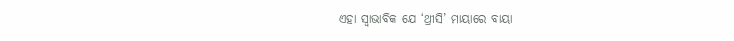ଏହା ସ୍ୱାଭାବିକ ଯେ ‘ଥ୍ରୀସି’ ମାୟାରେ ବାୟା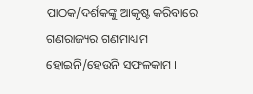ପାଠକ/ଦର୍ଶକଙ୍କୁ ଆକୃଷ୍ଟ କରିବାରେ ଗଣରାଜ୍ୟର ଗଣମାଧ୍ୟମ ହୋଇନି/ହେଉନି ସଫଳକାମ ।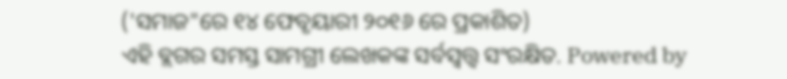('ସମାଜ"ରେ ୧୪ ଫେବୃୟାରୀ ୨୦୧୬ ରେ ପ୍ରକାଶିତ)
ଏହି ବ୍ଲଗର ସମସ୍ତ ସାମଗ୍ରୀ ଲେଖକଙ୍କ ସର୍ବସ୍ବତ୍ତ୍ବ ସଂରକ୍ଷିତ. Powered by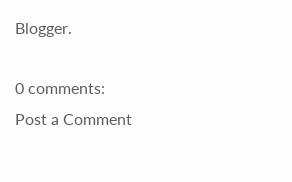Blogger.

0 comments:
Post a Comment